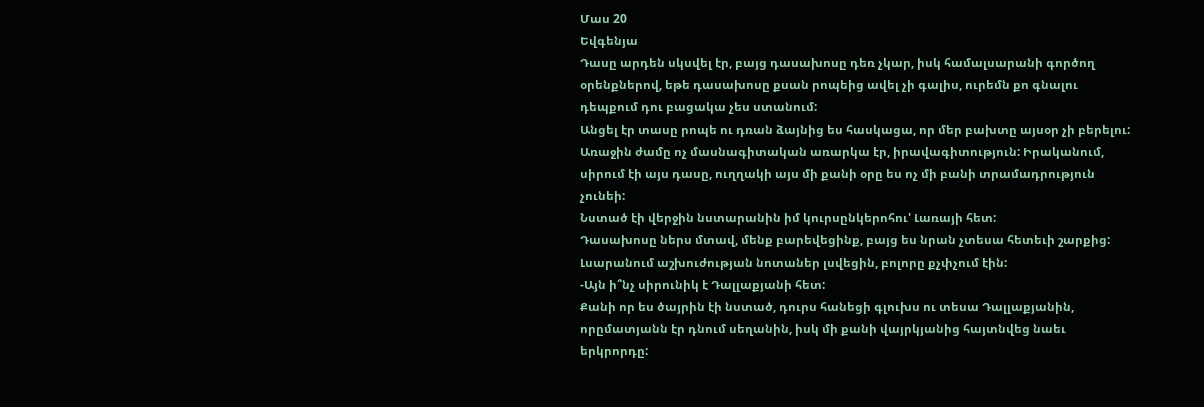Մաս 20
Եվգենյա
Դասը արդեն սկսվել էր, բայց դասախոսը դեռ չկար, իսկ համալսարանի գործող օրենքներով, եթե դասախոսը քսան րոպեից ավել չի գալիս, ուրեմն քո գնալու դեպքում դու բացակա չես ստանում:
Անցել էր տասը րոպե ու դռան ձայնից ես հասկացա, որ մեր բախտը այսօր չի բերելու:
Առաջին ժամը ոչ մասնագիտական առարկա էր, իրավագիտություն: Իրականում, սիրում էի այս դասը, ուղղակի այս մի քանի օրը ես ոչ մի բանի տրամադրություն չունեի:
Նստած էի վերջին նստարանին իմ կուրսընկերոհու' Լառայի հետ:
Դասախոսը ներս մտավ, մենք բարեվեցինք, բայց ես նրան չտեսա հետեւի շարքից: Լսարանում աշխուժության նոտաներ լսվեցին, բոլորը քչփչում էին:
-Այն ի՞նչ սիրունիկ է Դալլաքյանի հետ:
Քանի որ ես ծայրին էի նստած, դուրս հանեցի գլուխս ու տեսա Դալլաքյանին, որըմատյանն էր դնում սեղանին, իսկ մի քանի վայրկյանից հայտնվեց նաեւ երկրորդը: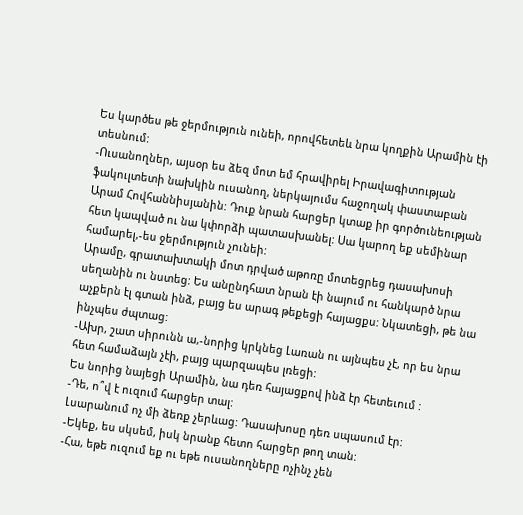Ես կարծես թե ջերմություն ունեի, որովհետեև նրա կողքին Արամին էի տեսնում:
-Ուսանողներ, այսօր ես ձեզ մոտ եմ հրավիրել Իրավագիտության ֆակուլտետի նախկին ուսանող, ներկայումս հաջողակ փաստաբան Արամ Հովհաննիսյանին: Դուք նրան հարցեր կտաք իր գործունեության հետ կապված ու նա կփորձի պատասխանել: Սա կարող եք սեմինար համարել,-ես ջերմություն չունեի:
Արամը, գրատախտակի մոտ դրված աթոռը մոտեցրեց դասախոսի սեղանին ու նստեց: Ես անընդհատ նրան էի նայում ու հանկարծ նրա աչքերն էլ գտան ինձ, բայց ես արագ թեքեցի հայացքս: Նկատեցի, թե նա ինչպես ժպտաց:
-Ախր, շատ սիրունն ա,-նորից կրկնեց Լառան ու այնպես չէ, որ ես նրա հետ համաձայն չէի, բայց պարզապես լռեցի:
Ես նորից նայեցի Արամին, նա դեռ հայացքով ինձ էր հետեւում :
-Դե, ո՞վ է ուզում հարցեր տալ:
Լսարանում ոչ մի ձեռք չերևաց: Դասախոսը դեռ սպասում էր:
-Եկեք, ես սկսեմ, իսկ նրանք հետո հարցեր թող տան:
-Հա, եթե ուզում եք ու եթե ուսանողները ոչինչ չեն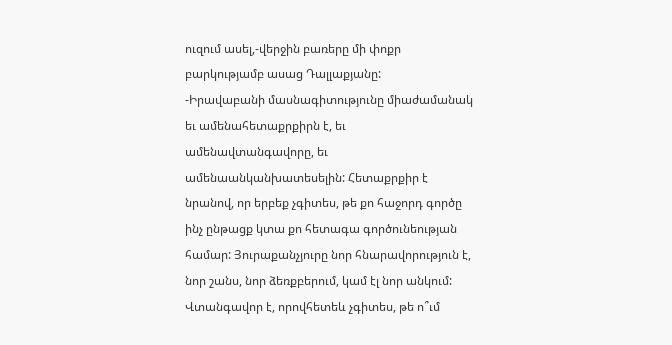ուզում ասել,-վերջին բառերը մի փոքր բարկությամբ ասաց Դալլաքյանը:
-Իրավաբանի մասնագիտությունը միաժամանակ եւ ամենահետաքրքիրն է, եւ ամենավտանգավորը, եւ ամենաանկանխատեսելին: Հետաքրքիր է նրանով, որ երբեք չգիտես, թե քո հաջորդ գործը ինչ ընթացք կտա քո հետագա գործունեության համար: Յուրաքանչյուրը նոր հնարավորություն է, նոր շանս, նոր ձեռքբերում, կամ էլ նոր անկում: Վտանգավոր է, որովհետեև չգիտես, թե ո՞ւմ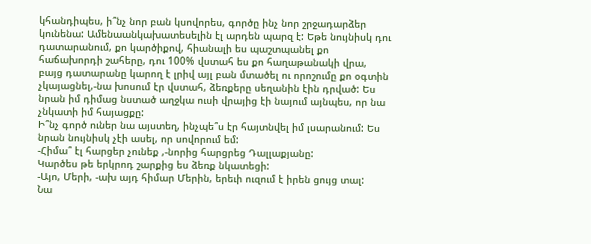կհանդիպես, ի՞նչ նոր բան կսովորես, գործը ինչ նոր շրջադարձեր կունենա: Ամենաանկախատեսելին էլ արդեն պարզ է: Եթե նույնիսկ դու դատարանում, քո կարծիքով, հիանալի ես պաշտպանել քո հաճախորդի շահերը, դու 100% վստահ ես քո հաղաթանակի վրա, բայց դատարանը կարող է լրիվ այլ բան մտածել ու որոշումը քո օգտին չկայացնել,-նա խոսում էր վստահ, ձեռքերը սեղանին էին դրված: Ես նրան իմ դիմաց նստած աղջկա ուսի վրայից էի նայում այնպես, որ նա չնկատի իմ հայացքը:
Ի՞նչ գործ ուներ նա այստեղ, ինչպե՞ս էր հայտնվել իմ լսարանում: Ես նրան նույնիսկ չէի ասել, որ սովորում եմ:
-Հիմա՞ էլ հարցեր չունեք ,-նորից հարցրեց Դալլաքյանը:
Կարծես թե երկրոդ շարքից ես ձեռք նկատեցի:
-Այո, Մերի, -ախ այդ հիմար Մերին, երեւի ուզում է իրեն ցույց տալ:
Նա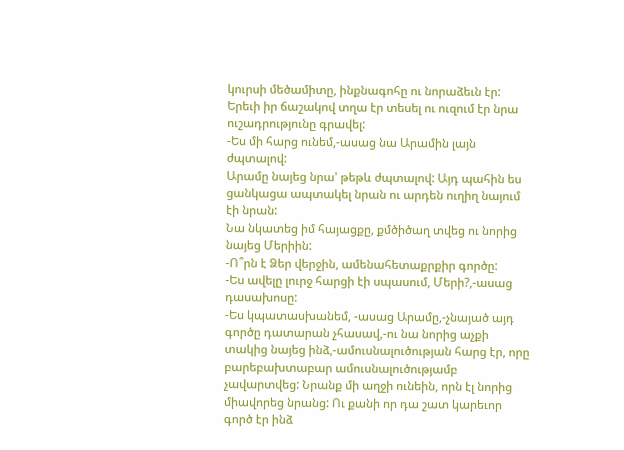կուրսի մեծամիտը, ինքնագոհը ու նորաձեւն էր: Երեւի իր ճաշակով տղա էր տեսել ու ուզում էր նրա ուշադրությունը գրավել:
-Ես մի հարց ունեմ,-ասաց նա Արամին լայն ժպտալով:
Արամը նայեց նրա' թեթև ժպտալով: Այդ պահին ես ցանկացա ապտակել նրան ու արդեն ուղիղ նայում էի նրան:
Նա նկատեց իմ հայացքը, քմծիծաղ տվեց ու նորից նայեց Մերիին:
-Ո՞րն է Ձեր վերջին, ամենահետաքրքիր գործը:
-Ես ավելը լուրջ հարցի էի սպասում, Մերի?,-ասաց դասախոսը:
-Ես կպատասխանեմ, -ասաց Արամը,-չնայած այդ գործը դատարան չհասավ,-ու նա նորից աչքի տակից նայեց ինձ,-ամուսնալուծության հարց էր, որը բարեբախտաբար ամուսնալուծությամբ չավարտվեց: Նրանք մի աղջի ունեին, որն էլ նորից միավորեց նրանց: Ու քանի որ դա շատ կարեւոր գործ էր ինձ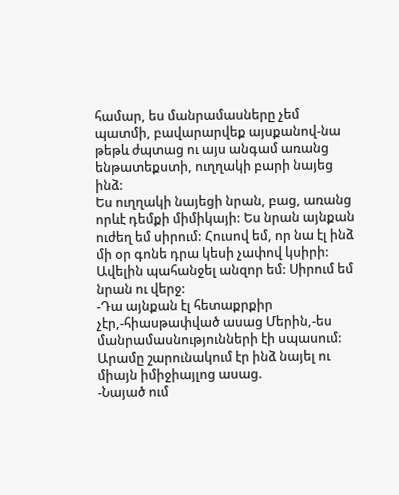համար, ես մանրամասները չեմ պատմի, բավարարվեք այսքանով-նա թեթև ժպտաց ու այս անգամ առանց ենթատեքստի, ուղղակի բարի նայեց ինձ:
Ես ուղղակի նայեցի նրան, բաց, առանց որևէ դեմքի միմիկայի: Ես նրան այնքան ուժեղ եմ սիրում: Հուսով եմ, որ նա էլ ինձ մի օր գոնե դրա կեսի չափով կսիրի: Ավելին պահանջել անզոր եմ: Սիրում եմ նրան ու վերջ:
-Դա այնքան էլ հետաքրքիր չէր,-հիասթափված ասաց Մերին,-ես մանրամասնությունների էի սպասում:
Արամը շարունակում էր ինձ նայել ու միայն իմիջիայլոց ասաց.
-Նայած ում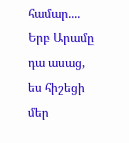համար....
Երբ Արամը դա ասաց, ես հիշեցի մեր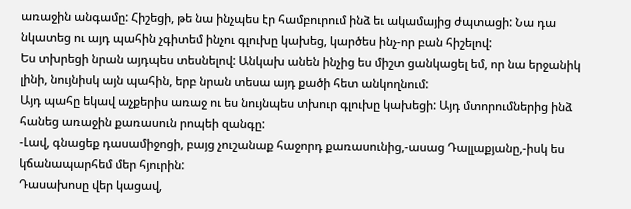առաջին անգամը: Հիշեցի, թե նա ինչպես էր համբուրում ինձ եւ ակամայից ժպտացի: Նա դա նկատեց ու այդ պահին չգիտեմ ինչու գլուխը կախեց, կարծես ինչ-որ բան հիշելով:
Ես տխրեցի նրան այդպես տեսնելով: Անկախ անեն ինչից ես միշտ ցանկացել եմ, որ նա երջանիկ լինի, նույնիսկ այն պահին, երբ նրան տեսա այդ քածի հետ անկողնում:
Այդ պահը եկավ աչքերիս առաջ ու ես նույնպես տխուր գլուխը կախեցի: Այդ մտորումներից ինձ հանեց առաջին քառասուն րոպեի զանգը:
-Լավ, գնացեք դասամիջոցի, բայց չուշանաք հաջորդ քառասունից,-ասաց Դալլաքյանը,-իսկ ես կճանապարհեմ մեր հյուրին:
Դասախոսը վեր կացավ,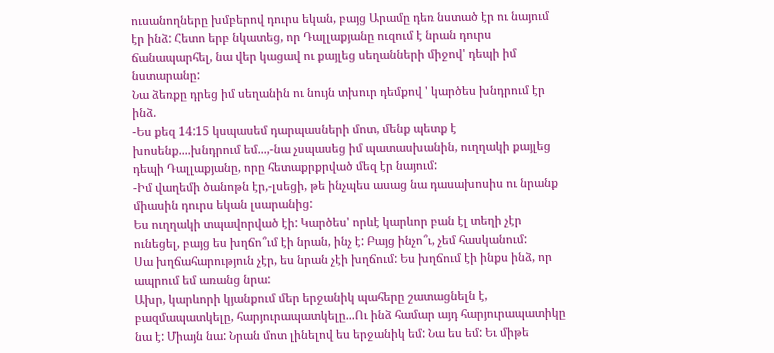ուսանողները խմբերով դուրս եկան, բայց Արամը դեռ նստած էր ու նայում էր ինձ: Հետո երբ նկատեց, որ Դալլաքյանը ուզում է նրան դուրս ճանապարհել, նա վեր կացավ ու քայլեց սեղանների միջով' դեպի իմ նստարանը:
Նա ձեռքը դրեց իմ սեղանին ու նույն տխուր դեմքով ' կարծես խնդրում էր ինձ.
-Ես քեզ 14:15 կսպասեմ դարպասների մոտ, մենք պետք է խոսենք....խնդրում եմ...,-նա չսպասեց իմ պատասխանին, ուղղակի քայլեց դեպի Դալլաքյանը, որը հետաքրքրված մեզ էր նայում:
-Իմ վաղեմի ծանոթն էր,-լսեցի, թե ինչպես ասաց նա դասախոսիս ու նրանք միասին դուրս եկան լսարանից:
Ես ուղղակի տպավորված էի: Կարծես' որևէ կարևոր բան էլ տեղի չէր ունեցել, բայց ես խղճո՞ւմ էի նրան, ինչ է: Բայց ինչո՞ւ, չեմ հասկանում:
Սա խղճահարություն չէր, ես նրան չէի խղճում: Ես խղճում էի ինքս ինձ, որ ապրում եմ առանց նրա:
Ախր, կարևորի կյանքում մեր երջանիկ պահերը շատացնելն է, բազմապատկելը, հարյուրապատկելը...Ու ինձ համար այդ հարյուրապատիկը նա է: Միայն նա: Նրան մոտ լինելով ես երջանիկ եմ: Նա ես եմ: Եւ միթե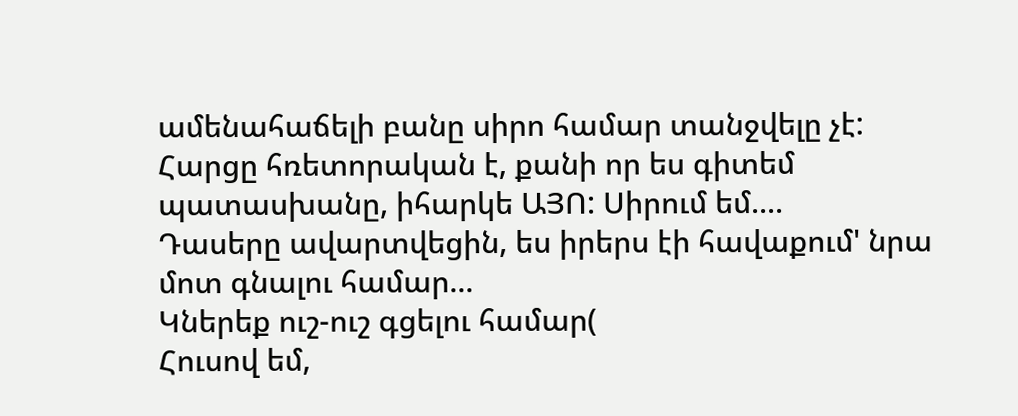ամենահաճելի բանը սիրո համար տանջվելը չէ: Հարցը հռետորական է, քանի որ ես գիտեմ պատասխանը, իհարկե ԱՅՈ: Սիրում եմ....
Դասերը ավարտվեցին, ես իրերս էի հավաքում' նրա մոտ գնալու համար...
Կներեք ուշ-ուշ գցելու համար(
Հուսով եմ,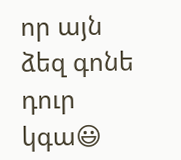որ այն ձեզ գոնե դուր կգա😃